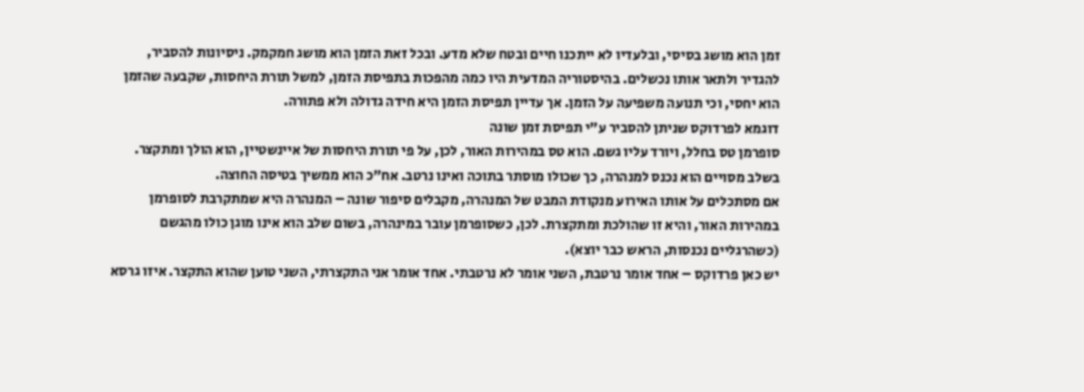זמן הוא מושג בסיסי, ובלעדיו לא ייתכנו חיים ובטח שלא מדע. ובכל זאת הזמן הוא מושג חמקמק. ניסיונות להסביר, להגדיר ולתאר אותו נכשלים. בהיסטוריה המדעית היו כמה מהפכות בתפיסת הזמן, למשל תורת היחסות, שקבעה שהזמן הוא יחסי, וכי תנועה משפיעה על הזמן. אך עדיין תפיסת הזמן היא חידה גדולה ולא פתורה.
דוגמא לפרדוקס שניתן להסביר ע"י תפיסת זמן שונה
סופרמן טס בחלל, ויורד עליו גשם. הוא טס במהירות האור, לכן, על פי תורת היחסות של איינשטיין, הוא הולך ומתקצר. בשלב מסויים הוא נכנס למנהרה, כך שכולו מוסתר בתוכה ואינו נרטב. אח"כ הוא ממשיך בטיסה החוצה.
אם מסתכלים על אותו האירוע מנקודת המבט של המנהרה, מקבלים סיפור שונה – המנהרה היא שמתקרבת לסופרמן במהירות האור, והיא זו שהולכת ומתקצרת. לכן, כשסופרמן עובר במינהרה, בשום שלב הוא אינו מוגן כולו מהגשם (כשהרגליים נכנסות, הראש כבר יוצא).
יש כאן פרדוקס – אחד אומר נרטבת, השני אומר לא נרטבתי. אחד אומר אני התקצרתי, השני טוען שהוא התקצר. איזו גרסא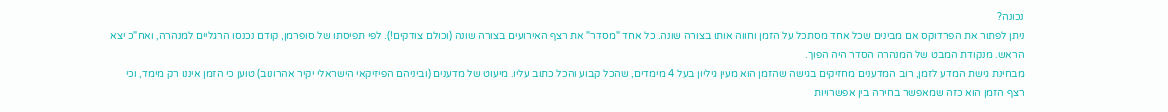נכונה?
ניתן לפתור את הפרדוקס אם מבינים שכל אחד מסתכל על הזמן וחווה אותו בצורה שונה. כל אחד "מסדר" את רצף האירועים בצורה שונה (וכולם צודקים!). לפי תפיסתו של סופרמן, קודם נכנסו הרגליים למנהרה, ואח"כ יצא הראש. מנקודת המבט של המנהרה הסדר היה הפוך.
מבחינת גישת המדע לזמן, רוב המדענים מחזיקים בגישה שהזמן הוא מעין גיליון בעל 4 מימדים, שהכל קבוע והכל כתוב עליו. מיעוט של מדענים (וביניהם הפיזיקאי הישראלי יקיר אהרונוב) טוען כי הזמן איננו רק מימד, וכי רצף הזמן הוא כזה שמאפשר בחירה בין אפשרויות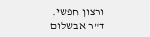ורצון חפשי.
ד"ר אבשלום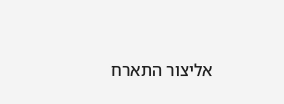אליצור התארח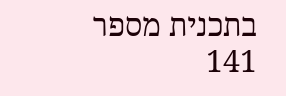בתכנית מספר 141